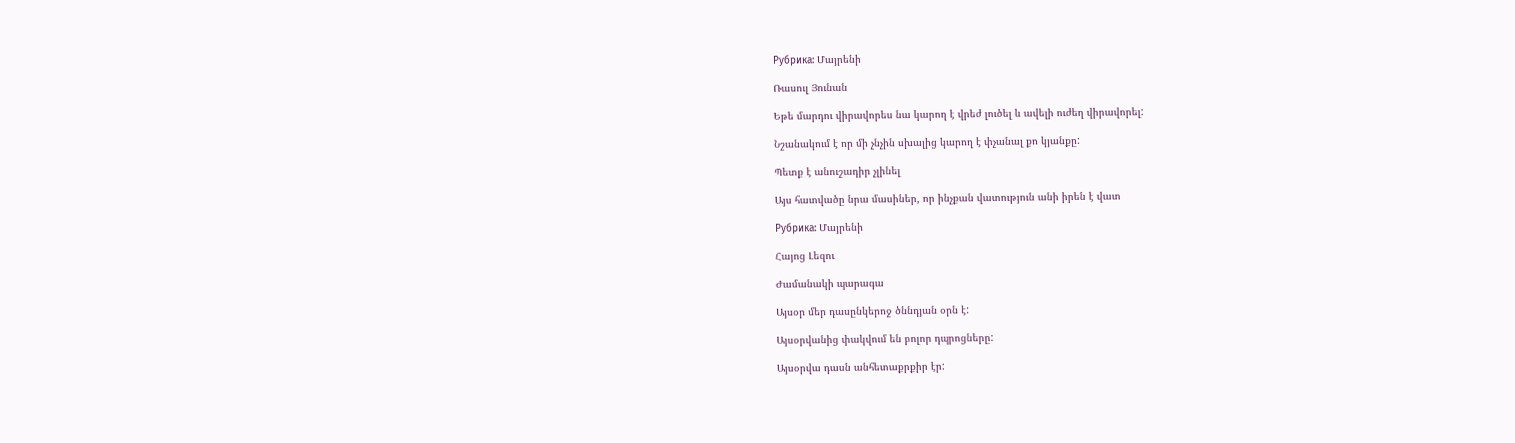Рубрика: Մայրենի

Ռասուլ Յունան

Եթե մարդու վիրավորես նա կարող է վրեժ լուծել և ավելի ուժեղ վիրավորել:

Նշանակում է որ մի չնչին սխալից կարող է փչանալ քո կյանքը:

Պետք է անուշադիր չլինել

Այս հատվածը նրա մասիներ, որ ինչքան վատություն անի իրեն է վատ

Рубрика: Մայրենի

Հայոց Լեզու

Ժամանակի պարագա

Այսօր մեր դասընկերոջ ծննդյան օրն է:

Այսօրվանից փակվում են բոլոր դպրոցները:

Այսօրվա դասն անհետաքրքիր էր: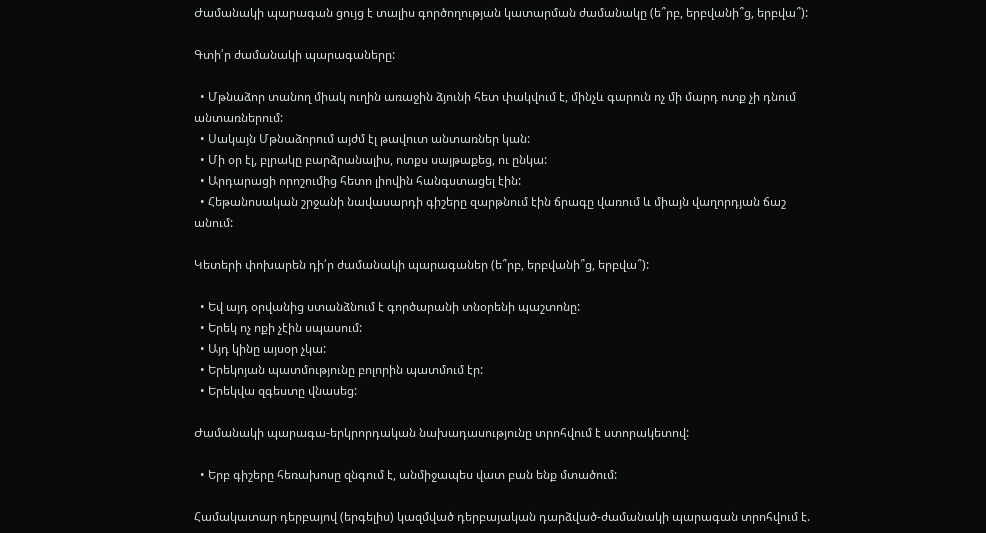Ժամանակի պարագան ցույց է տալիս գործողության կատարման ժամանակը (ե՞րբ, երբվանի՞ց, երբվա՞):

Գտի՛ր ժամանակի պարագաները:

  • Մթնաձոր տանող միակ ուղին առաջին ձյունի հետ փակվում է, մինչև գարուն ոչ մի մարդ ոտք չի դնում անտառներում:
  • Սակայն Մթնաձորում այժմ էլ թավուտ անտառներ կան:
  • Մի օր էլ, բլրակը բարձրանալիս, ոտքս սայթաքեց, ու ընկա:
  • Արդարացի որոշումից հետո լիովին հանգստացել էին:
  • Հեթանոսական շրջանի նավասարդի գիշերը զարթնում էին ճրագը վառում և միայն վաղորդյան ճաշ անում:

Կետերի փոխարեն դի՛ր ժամանակի պարագաներ (ե՞րբ, երբվանի՞ց, երբվա՞):

  • Եվ այդ օրվանից ստանձնում է գործարանի տնօրենի պաշտոնը:
  • Երեկ ոչ ոքի չէին սպասում:
  • Այդ կինը այսօր չկա:
  • Երեկոյան պատմությունը բոլորին պատմում էր:
  • Երեկվա զգեստը վնասեց:

Ժամանակի պարագա-երկրորդական նախադասությունը տրոհվում է ստորակետով:

  • Երբ գիշերը հեռախոսը զնգում է, անմիջապես վատ բան ենք մտածում:

Համակատար դերբայով (երգելիս) կազմված դերբայական դարձված-ժամանակի պարագան տրոհվում է.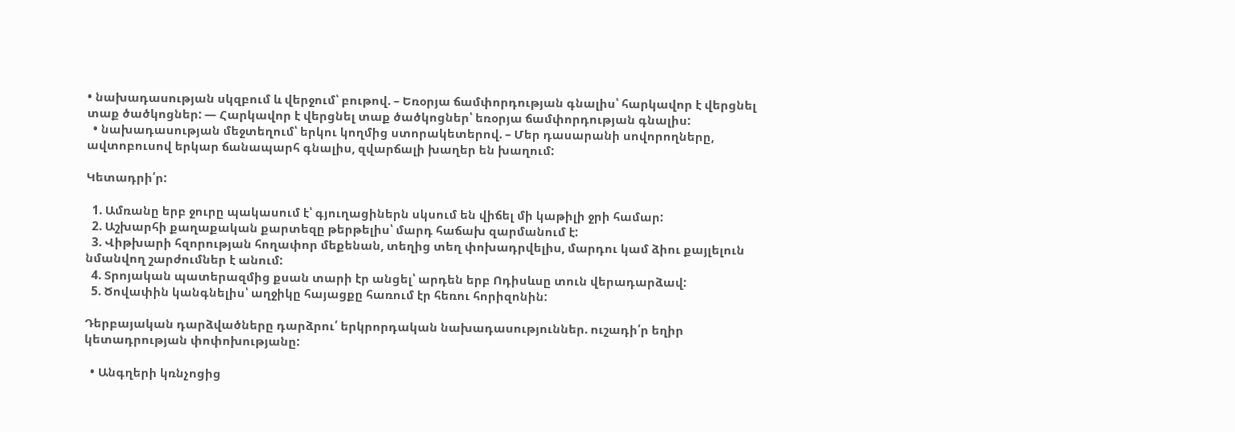• նախադասության սկզբում և վերջում՝ բութով. – Եռօրյա ճամփորդության գնալիս՝ հարկավոր է վերցնել տաք ծածկոցներ: — Հարկավոր է վերցնել տաք ծածկոցներ՝ եռօրյա ճամփորդության գնալիս:
  • նախադասության մեջտեղում՝ երկու կողմից ստորակետերով. – Մեր դասարանի սովորողները, ավտոբուսով երկար ճանապարհ գնալիս, զվարճալի խաղեր են խաղում:

Կետադրի՛ր:

  1. Ամռանը երբ ջուրը պակասում է՝ գյուղացիներն սկսում են վիճել մի կաթիլի ջրի համար:
  2. Աշխարհի քաղաքական քարտեզը թերթելիս՝ մարդ հաճախ զարմանում է:
  3. Վիթխարի հզորության հողափոր մեքենան, տեղից տեղ փոխադրվելիս, մարդու կամ ձիու քայլելուն նմանվող շարժումներ է անում:
  4. Տրոյական պատերազմից քսան տարի էր անցել՝ արդեն երբ Ոդիսևսը տուն վերադարձավ:
  5. Ծովափին կանգնելիս՝ աղջիկը հայացքը հառում էր հեռու հորիզոնին:

Դերբայական դարձվածները դարձրու՛ երկրորդական նախադասություններ. ուշադի՛ր եղիր կետադրության փոփոխությանը:

  • Անգղերի կռնչոցից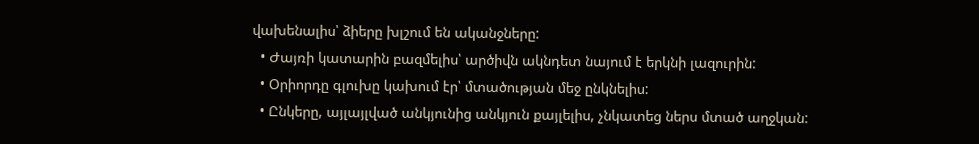վախենալիս՝ ձիերը խլշում են ականջները:
  • Ժայռի կատարին բազմելիս՝ արծիվն ակնդետ նայում է երկնի լազուրին:
  • Օրիորդը գլուխը կախում էր՝ մտածության մեջ ընկնելիս:
  • Ընկերը, այլայլված անկյունից անկյուն քայլելիս, չնկատեց ներս մտած աղջկան: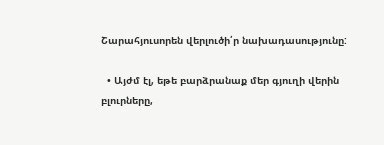Շարահյուսորեն վերլուծի՛ր նախադասությունը:

  • Այժմ էլ, եթե բարձրանաք մեր գյուղի վերին բլուրները,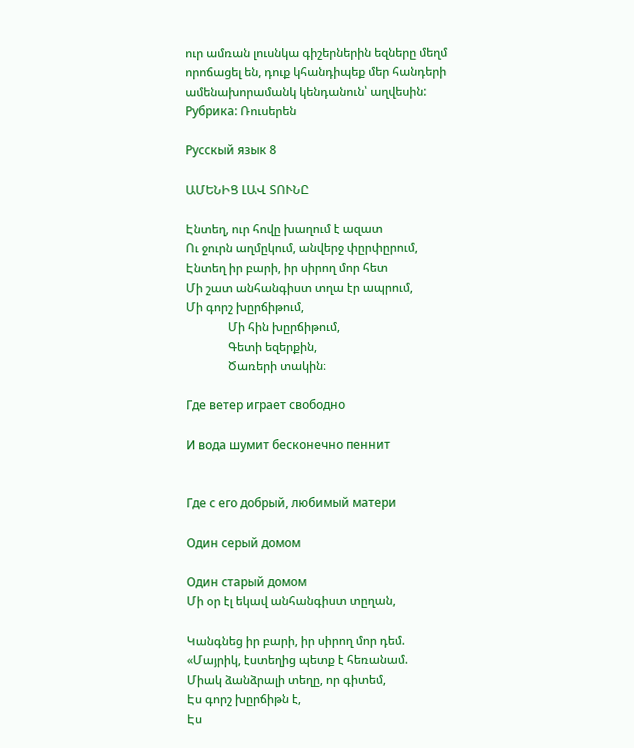ուր ամռան լուսնկա գիշերներին եզները մեղմ որոճացել են, դուք կհանդիպեք մեր հանդերի ամենախորամանկ կենդանուն՝ աղվեսին:
Рубрика: Ռուսերեն

Русскый язык 8

ԱՄԵՆԻՑ ԼԱՎ ՏՈՒՆԸ

Էնտեղ, ուր հովը խաղում է ազատ
Ու ջուրն աղմըկում, անվերջ փըրփըրում,
Էնտեղ իր բարի, իր սիրող մոր հետ
Մի շատ անհանգիստ տղա էր ապրում,
Մի գորշ խըրճիթում,
              Մի հին խըրճիթում,
              Գետի եզերքին,
              Ծառերի տակին։

Где ветер играет свободно

И вода шумит бесконечно пеннит


Где с его добрый, любимый матери

Один серый домом

Один старый домом
Մի օր էլ եկավ անհանգիստ տըղան,

Կանգնեց իր բարի, իր սիրող մոր դեմ.
«Մայրիկ, էստեղից պետք է հեռանամ.
Միակ ձանձրալի տեղը, որ գիտեմ,
Էս գորշ խըրճիթն է,
Էս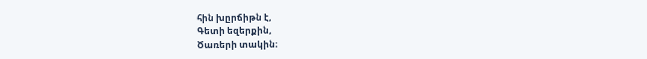հին խըրճիթն է,
Գետի եզերքին,
Ծառերի տակին։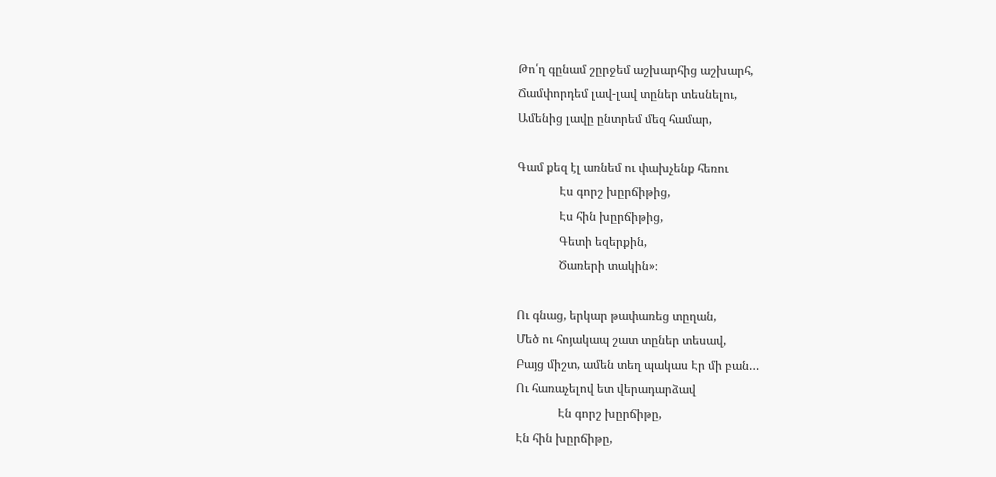Թո՛ղ գընամ շըրջեմ աշխարհից աշխարհ,
Ճամփորդեմ լավ-լավ տըներ տեսնելու,
Ամենից լավը ընտրեմ մեզ համար,

Գամ քեզ էլ առնեմ ու փախչենք հեռու
              Էս գորշ խըրճիթից,
              Էս հին խըրճիթից,
              Գետի եզերքին,
              Ծառերի տակին»։

Ու գնաց, երկար թափառեց տըղան,
Մեծ ու հոյակապ շատ տըներ տեսավ,
Բայց միշտ, ամեն տեղ պակաս Էր մի բան…
Ու հառաչելով ետ վերադարձավ
              Էն գորշ խըրճիթը,
Էն հին խըրճիթը,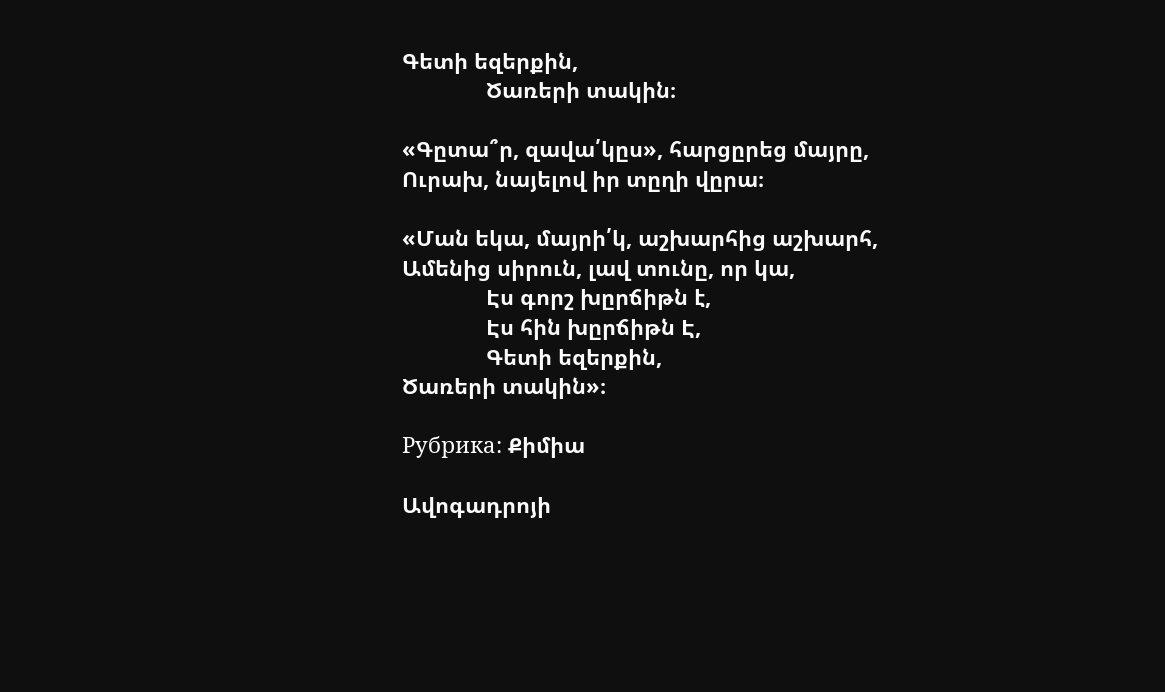Գետի եզերքին,
              Ծառերի տակին։

«Գըտա՞ր, զավա՛կըս», հարցըրեց մայրը,
Ուրախ, նայելով իր տըղի վըրա։

«Ման եկա, մայրի՛կ, աշխարհից աշխարհ,
Ամենից սիրուն, լավ տունը, որ կա,
              Էս գորշ խըրճիթն է,
              Էս հին խըրճիթն Է,
              Գետի եզերքին,
Ծառերի տակին»։

Рубрика: Քիմիա

Ավոգադրոյի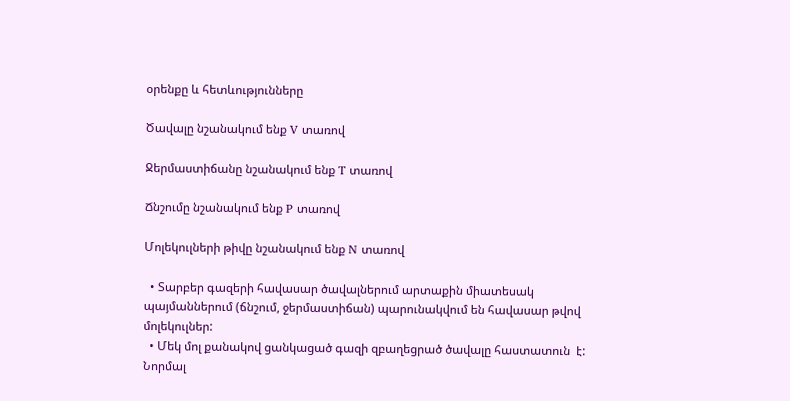օրենքը և հետևությունները

Ծավալը նշանակում ենք V տառով

Ջերմաստիճանը նշանակում ենք T տառով

Ճնշումը նշանակում ենք P տառով

Մոլեկուլների թիվը նշանակում ենք N տառով

  • Տարբեր գազերի հավասար ծավալներում արտաքին միատեսակ պայմաններում (ճնշում, ջերմաստիճան) պարունակվում են հավասար թվով մոլեկուլներ:
  • Մեկ մոլ քանակով ցանկացած գազի զբաղեցրած ծավալը հաստատուն  է:  Նորմալ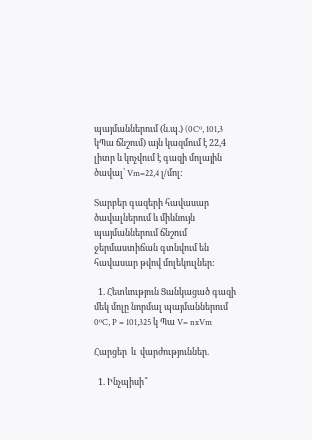պայմաններում (ն.պ.) (0Cº, 101,3  կՊա ճնշում) այն կազմում է 22,4 լիտր և կոչվում է գազի մոլային ծավալ՝ Vm=22,4 լ/մոլ:

Տարբեր գազերի հավասար ծավալներում և միևնույն պայմաններում ճնշում ջերմաստիճան գտնվում են հավասար թվով մոլեկուլներ:

  1. Հետևություն Ցանկացած գազի մեկ մոլը նորմալ պայմաններում 0ºC, P = 101,325 կ Պա V= nxVm

Հարցեր  և  վարժություններ.

  1. Ինչպիսի՞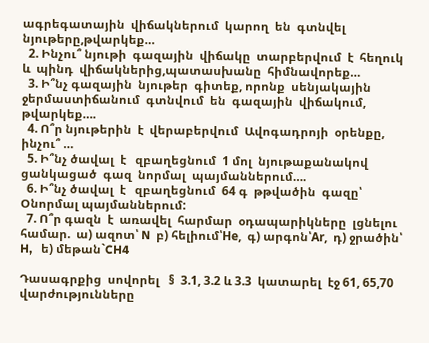ագրեգատային  վիճակներում  կարող  են  գտնվել  նյութերը,թվարկեք…
  2. Ինչու՞ նյութի  գազային  վիճակը  տարբերվում  է  հեղուկ  և  պինդ  վիճակներից,պատասխանը  հիմնավորեք…
  3. Ի՞նչ գազային  նյութեր  գիտեք, որոնք  սենյակային  ջերմաստիճանում  գտնվում  են  գազային  վիճակում, թվարկեք….
  4. Ո՞ր նյութերին  է  վերաբերվում  Ավոգադրոյի  օրենքը, ինչու՞ …
  5. Ի՞նչ ծավալ  է   զբաղեցնում  1 մոլ  նյութաքանակով  ցանկացած  գազ  նորմալ  պայմաններում….
  6. Ի՞նչ ծավալ  է   զբաղեցնում  64 գ  թթվածին  գազը՝ Օնորմալ պայմաններում:
  7. Ո՞ր գազն  է  առավել  հարմար  օդապարիկները  լցնելու  համար.  ա) ազոտ՝ N  բ) հելիում՝He,  գ) արգոն՝Ar,  դ) ջրածին՝ H,   ե) մեթան`CH4

Դասագրքից  սովորել   §  3.1, 3.2 և 3.3  կատարել  էջ 61, 65,70 վարժությունները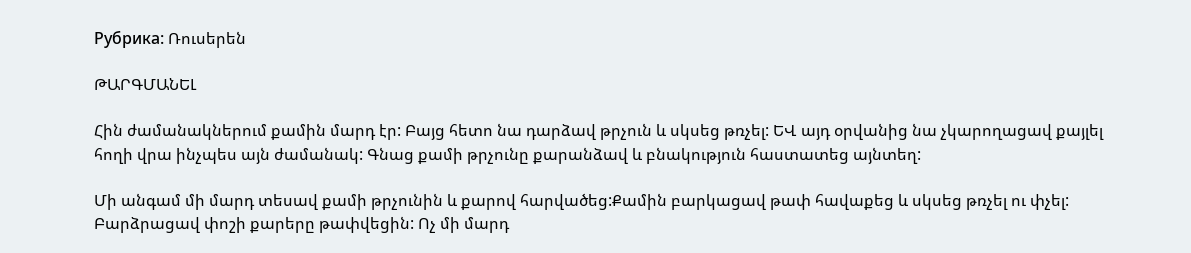Рубрика: Ռուսերեն

ԹԱՐԳՄԱՆԵԼ

Հին ժամանակներում քամին մարդ էր: Բայց հետո նա դարձավ թրչուն և սկսեց թռչել: ԵՎ այդ օրվանից նա չկարողացավ քայլել հողի վրա ինչպես այն ժամանակ: Գնաց քամի թրչունը քարանձավ և բնակություն հաստատեց այնտեղ:

Մի անգամ մի մարդ տեսավ քամի թրչունին և քարով հարվածեց:Քամին բարկացավ թափ հավաքեց և սկսեց թռչել ու փչել: Բարձրացավ փոշի քարերը թափվեցին: Ոչ մի մարդ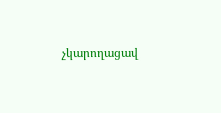չկարողացավ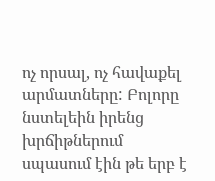ոչ որսալ, ոչ հավաքել արմատները: Բոլորը նստելեին իրենց խրճիթներում սպասում էին թե երբ է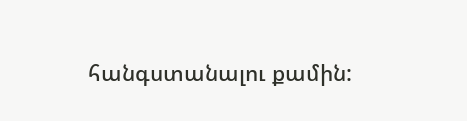հանգստանալու քամին: